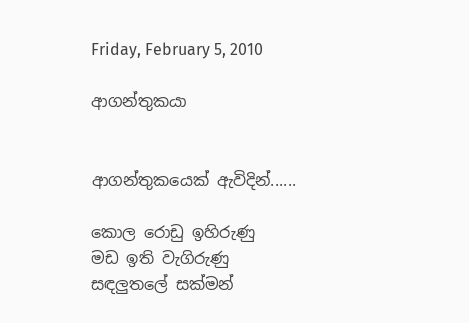Friday, February 5, 2010

ආගන්තුකයා


ආගන්තුකයෙක් ඇවිදින්......

කොල රොඩු ඉහිරුණු
මඩ ඉති වැගිරුණු
සඳලුතලේ සක්මන්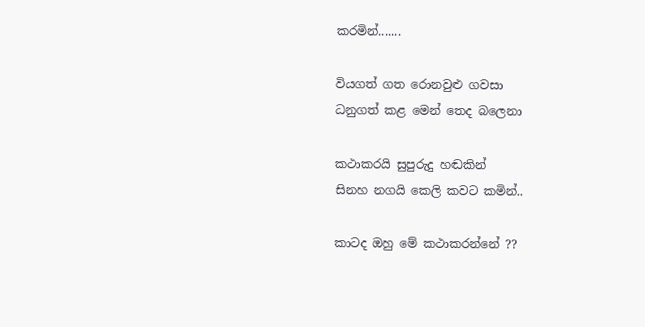කරමින්.......

වියගත් ගත රොනවුළු ගවසා
ධනුගත් කළ මෙන් තෙද බලෙනා

කථාකරයි සුපුරුදු හඬකින්
සිනහ නගයි කෙලි කවට කමින්..

කාටද ඔහු මේ කථාකරන්නේ ??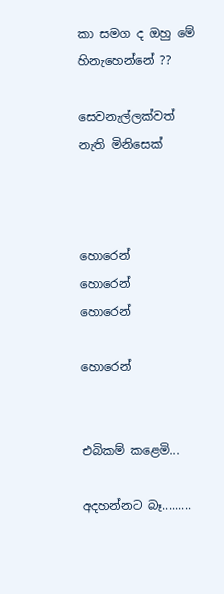කා සමග ද ඔහු මේ හිනැහෙන්නේ ??

සෙවනැල්ලක්වත් නැති මිනිසෙක්



හොරෙන්
හොරෙන්
හොරෙන්

හොරෙන්


එබිකම් කළෙමි...

අදහන්නට බෑ.........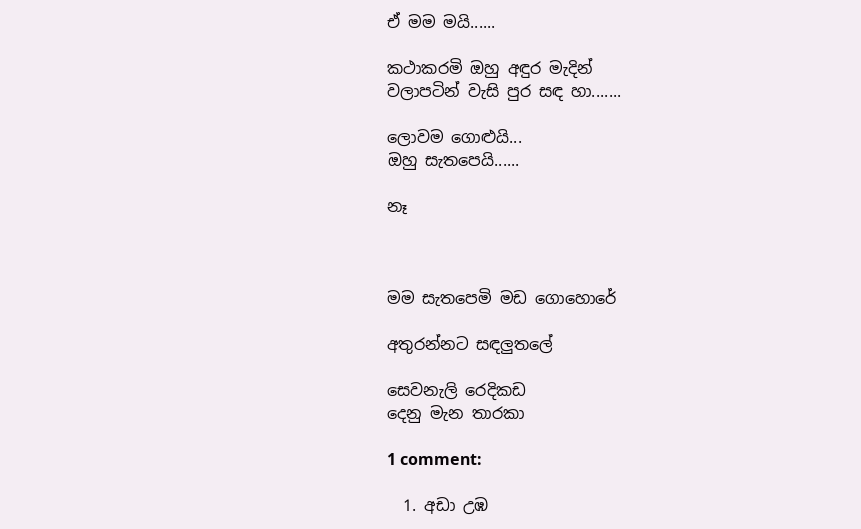ඒ මම මයි......

කථාකරමි ඔහු අඳුර මැදින්
වලාපටින් වැසි පුර සඳ හා.......

ලොවම ගොළුයි...
ඔහු සැතපෙයි......

නෑ



මම සැතපෙමි මඩ ගොහොරේ

අතුරන්නට සඳලුතලේ

සෙවනැලි රෙදිකඩ
දෙනු මැන තාරකා

1 comment:

  1. අඩා උඹ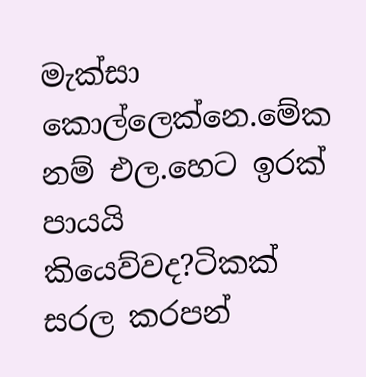මැක්සා කොල්ලෙක්නෙ.මේක නම් එල.හෙට ඉරක් පායයි කියෙව්වද?ටිකක් සරල කරපන්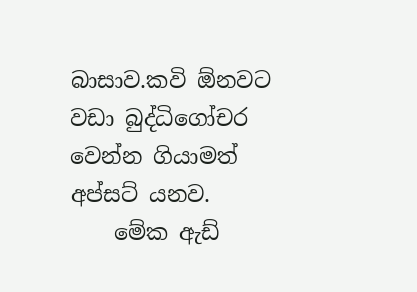බාසාව.කවි ඕනවට වඩා බුද්ධිගෝචර වෙන්න ගියාමත් අප්සට් යනව.
    මේක ඇඩ්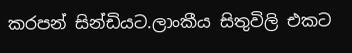කරපන් සින්ඩියට.ලාංකීය සිතුවිලි එක‍ට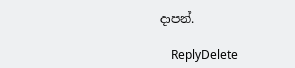දාපන්.

    ReplyDelete